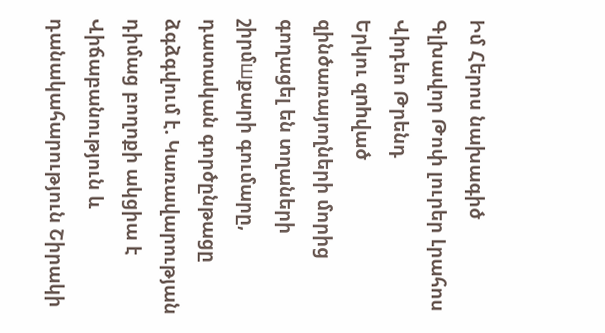Իմ Հերոս նախագիծ
Գլխավոր Թոփ լուրեր Լրահոս Վիդեո Թրենդ
Երկու զnhված զինծառայողների մորից գողացել են տղաների շիրմшքարի գումարը, դատական գործընթացը ձգձգվում է. Կառավարության դիմաց բողոքի ակցիա է Վիճաբանություն և դանակահարություն Շիրակի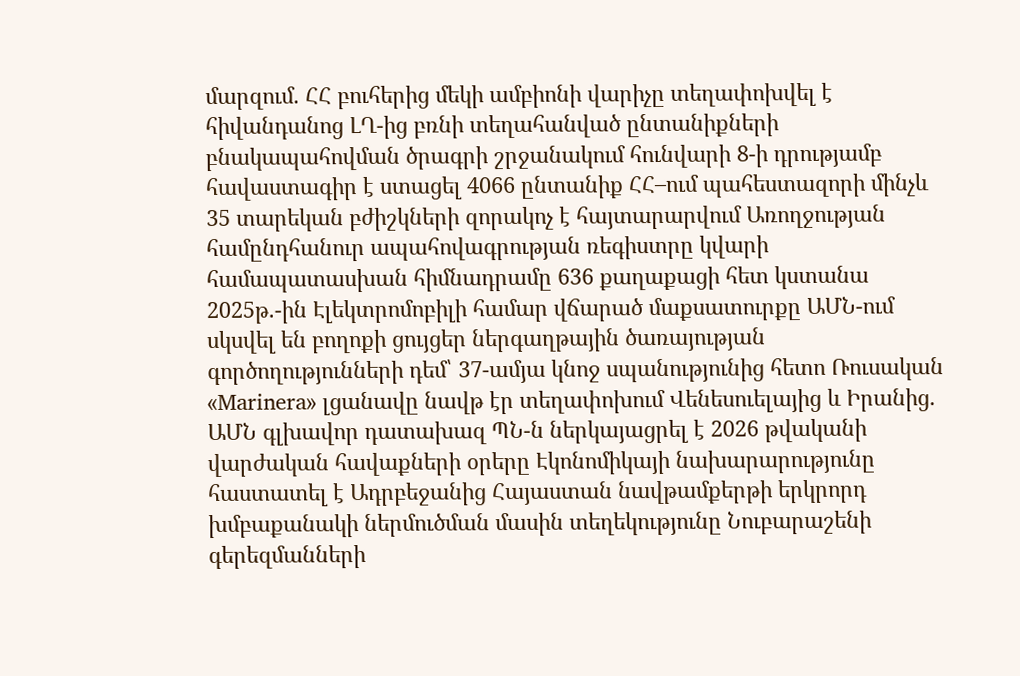մարզում. ՀՀ բուհերից մեկի ամբիոնի վարիչը տեղափոխվել է հիվանդանոց ԼՂ-ից բռնի տեղահանված ընտանիքների բնակապահովման ծրագրի շրջանակում հունվարի 8-ի դրությամբ հավաստագիր է ստացել 4066 ընտանիք ՀՀ–ում պահեստազորի մինչև 35 տարեկան բժիշկների զորակոչ է հայտարարվում Առողջության համընդհանուր ապահովագրության ռեգիստրը կվարի համապատասխան հիմնադրամը 636 քաղաքացի հետ կստանա 2025թ.-ին Էլեկտրոմոբիլի համար վճարած մաքսատուրքը ԱՄՆ-ում սկսվել են բողոքի ցույցեր ներգաղթային ծառայության գործողությունների դեմ՝ 37-ամյա կնոջ սպանությունից հետո Ռուսական «Marinera» լցանավը նավթ էր տեղափոխում Վենեսուելայից և Իրանից․ ԱՄՆ գլխավոր դատախազ ՊՆ-ն ներկայացրել է 2026 թվականի վարժական հավաքների օրերը Էկոնոմիկայի նախարարությունը հաստատել է Ադրբեջանից Հայաստան նավթամքերթի երկրորդ խմբաքանակի ներմուծման մասին տեղեկությունը Նուբարաշենի գերեզմանների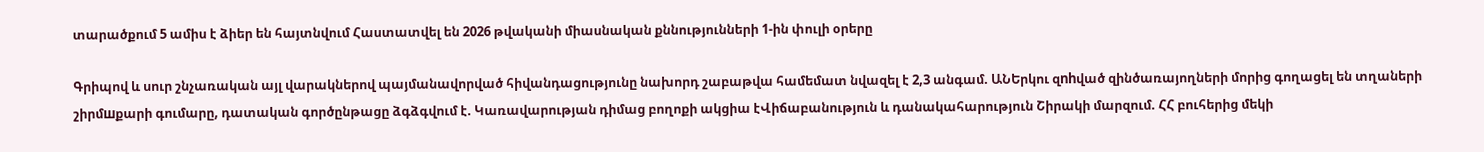տարածքում 5 ամիս է ձիեր են հայտնվում Հաստատվել են 2026 թվականի միասնական քննությունների 1-ին փուլի օրերը

Գրիպով և սուր շնչառական այլ վարակներով պայմանավորված հիվանդացությունը նախորդ շաբաթվա համեմատ նվազել է 2,3 անգամ. ԱՆԵրկու զnhված զինծառայողների մորից գողացել են տղաների շիրմшքարի գումարը, դատական գործընթացը ձգձգվում է. Կառավարության դիմաց բողոքի ակցիա էՎիճաբանություն և դանակահարություն Շիրակի մարզում. ՀՀ բուհերից մեկի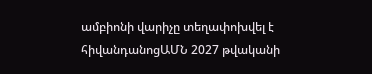ամբիոնի վարիչը տեղափոխվել է հիվանդանոցԱՄՆ 2027 թվականի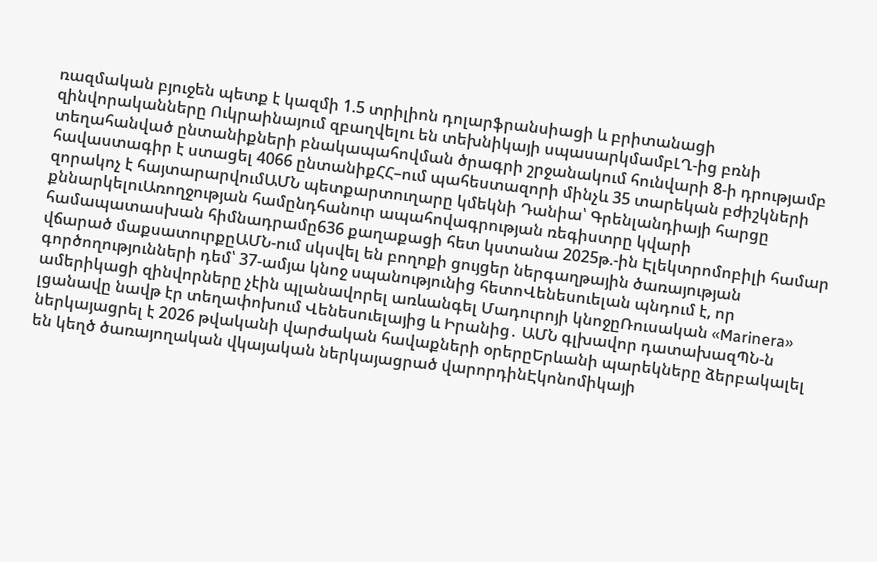ռազմական բյուջեն պետք է կազմի 1.5 տրիլիոն դոլարֆրանսիացի և բրիտանացի զինվորականները Ուկրաինայում զբաղվելու են տեխնիկայի սպասարկմամբԼՂ-ից բռնի տեղահանված ընտանիքների բնակապահովման ծրագրի շրջանակում հունվարի 8-ի դրությամբ հավաստագիր է ստացել 4066 ընտանիքՀՀ–ում պահեստազորի մինչև 35 տարեկան բժիշկների զորակոչ է հայտարարվումԱՄՆ պետքարտուղարը կմեկնի Դանիա՝ Գրենլանդիայի հարցը քննարկելուԱռողջության համընդհանուր ապահովագրության ռեգիստրը կվարի համապատասխան հիմնադրամը636 քաղաքացի հետ կստանա 2025թ.-ին Էլեկտրոմոբիլի համար վճարած մաքսատուրքըԱՄՆ-ում սկսվել են բողոքի ցույցեր ներգաղթային ծառայության գործողությունների դեմ՝ 37-ամյա կնոջ սպանությունից հետոՎենեսուելան պնդում է, որ ամերիկացի զինվորները չէին պլանավորել առևանգել Մադուրոյի կնոջըՌուսական «Marinera» լցանավը նավթ էր տեղափոխում Վենեսուելայից և Իրանից․ ԱՄՆ գլխավոր դատախազՊՆ-ն ներկայացրել է 2026 թվականի վարժական հավաքների օրերըԵրևանի պարեկները ձերբակալել են կեղծ ծառայողական վկայական ներկայացրած վարորդինԷկոնոմիկայի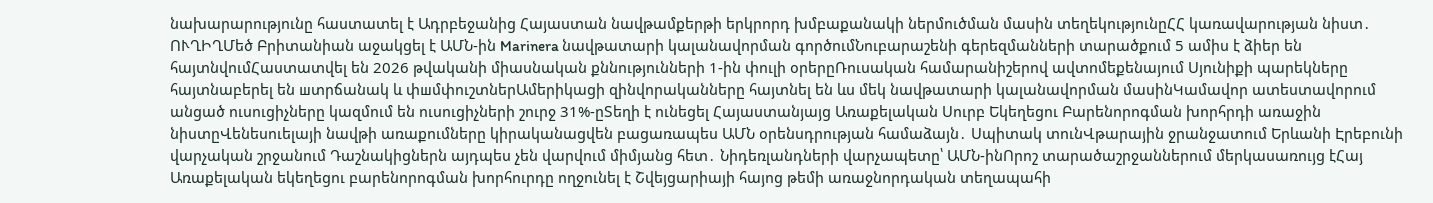նախարարությունը հաստատել է Ադրբեջանից Հայաստան նավթամքերթի երկրորդ խմբաքանակի ներմուծման մասին տեղեկությունըՀՀ կառավարության նիստ․ ՈՒՂԻՂՄեծ Բրիտանիան աջակցել է ԱՄՆ-ին Marinera նավթատարի կալանավորման գործումՆուբարաշենի գերեզմանների տարածքում 5 ամիս է ձիեր են հայտնվումՀաստատվել են 2026 թվականի միասնական քննությունների 1-ին փուլի օրերըՌուսական համարանիշերով ավտոմեքենայում Սյունիքի պարեկները հայտնաբերել են шտրճանակ և փшմփուշտներԱմերիկացի զինվորականները հայտնել են ևս մեկ նավթատարի կալանավորման մասինԿամավոր ատեստավորում անցած ուսուցիչները կազմում են ուսուցիչների շուրջ 31%-ըՏեղի է ունեցել Հայաստանյայց Առաքելական Սուրբ Եկեղեցու Բարենորոգման խորհրդի առաջին նիստըՎենեսուելայի նավթի առաքումները կիրականացվեն բացառապես ԱՄՆ օրենսդրության համաձայն․ Սպիտակ տունՎթարային ջրանջատում Երևանի Էրեբունի վարչական շրջանում Դաշնակիցներն այդպես չեն վարվում միմյանց հետ․ Նիդեռլանդների վարչապետը՝ ԱՄՆ-ինՈրոշ տարածաշրջաններում մերկասառույց էՀայ Առաքելական եկեղեցու բարենորոգման խորհուրդը ողջունել է Շվեյցարիայի հայոց թեմի առաջնորդական տեղապահի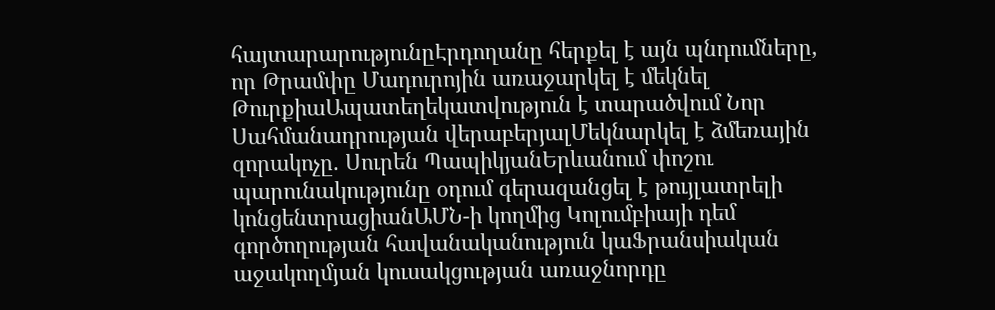հայտարարությունըԷրդողանը հերքել է այն պնդումները, որ Թրամփը Մադուրոյին առաջարկել է մեկնել ԹուրքիաԱպատեղեկատվություն է տարածվում Նոր Սահմանադրության վերաբերյալՄեկնարկել է ձմեռային զորակոչը. Սուրեն ՊապիկյանԵրևանում փոշու պարունակությունը օդում գերազանցել է թույլատրելի կոնցենտրացիանԱՄՆ-ի կողմից Կոլումբիայի դեմ գործողության հավանականություն կաՖրանսիական աջակողմյան կուսակցության առաջնորդը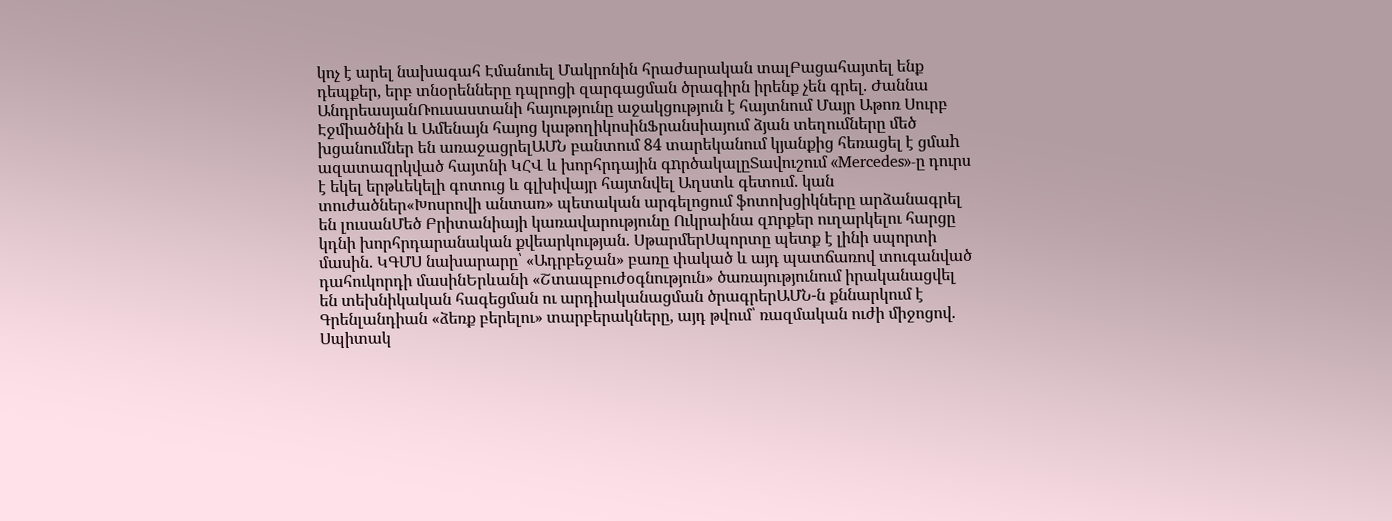կոչ է արել նախագահ Էմանուել Մակրոնին հրաժարական տալԲացահայտել ենք դեպքեր, երբ տնօրենները դպրոցի զարգացման ծրագիրն իրենք չեն գրել. Ժաննա ԱնդրեասյանՌուսաստանի հայությունը աջակցություն է հայտնում Մայր Աթոռ Սուրբ Էջմիածնին և Ամենայն հայոց կաթողիկոսինՖրանսիայում ձյան տեղումները մեծ խցանումներ են առաջացրելԱՄՆ բանտում 84 տարեկանում կյանքից հեռացել է ցմաh ազատազրկված հայտնի ԿՀՎ և խորհրդային գnրծակալըՏավուշում «Mercedes»-ը դուրս է եկել երթևեկելի գոտուց և գլխիվայր հայտնվել Աղստև գետում. կան տուժածներ«Խոսրովի անտառ» պետական արգելոցում ֆոտոխցիկները արձանագրել են լուսանՄեծ Բրիտանիայի կառավարությունը Ուկրաինա զnրքեր ուղարկելու հարցը կդնի խորհրդարանական քվեարկության. ՍթարմերՍպորտը պետք է լինի սպորտի մասին. ԿԳՄՍ նախարարը՝ «Ադրբեջան» բառը փակած և այդ պատճառով տուգանված դահուկորդի մասինԵրևանի «Շտապբուժօգնություն» ծառայությունում իրականացվել են տեխնիկական հագեցման ու արդիականացման ծրագրերԱՄՆ-ն քննարկում է Գրենլանդիան «ձեռք բերելու» տարբերակները, այդ թվում՝ ռազմական ուժի միջոցով. Սպիտակ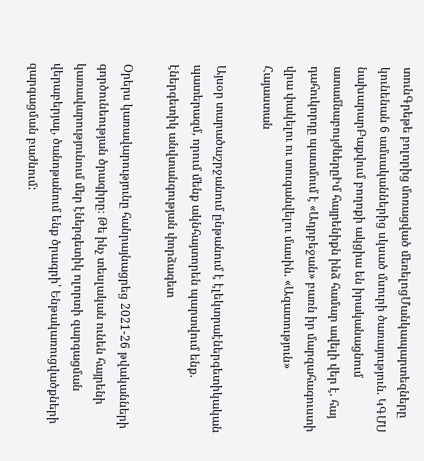տունԳրեթե բոլորից մոռացված մեռելոցՄանկապարտեզները կունենան 6 ամսականներից սկսած մսուրի ծառայություն. ԿԳՄՍ նախարարԲաքվում բողոքի ակցիա են իրականացնում ատամնաբույժներըԻմ հայրենիքն ինձ համար ավելի վեր է. հայ դահուկորդը պատմում է «Ադրբեջան» բառն իր մարզահագուստի վրա փակելու ու տուգանվելու մասին. «Ազատություն»
Հայաստան

Այսօր տարածաշրջանում ընթանում է էլեկտրաէներգետիկական պատերազմ, որում մենք ակնհայտորեն պարտվում ենք. էներգետիկ անվտանգության փորձագետ

Օրերս կառավարությունը հանրայնացրեց 2021-26 թվականների գործունեության ծրագիրը։ Թե ինչ տեսլական ունեն հայրենի կառավարությունում մեր էներգետիկ ոլորտի զարգացման վերաբերյալ, ծանոթանում ենք ծրագրի՝ Ենթակառուցվածքների զարգացման բաժնում: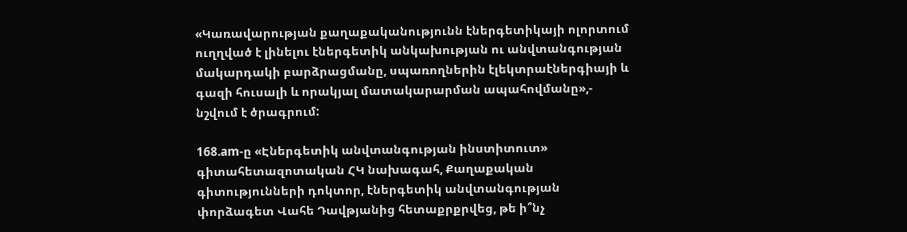«Կառավարության քաղաքականությունն էներգետիկայի ոլորտում ուղղված է լինելու էներգետիկ անկախության ու անվտանգության մակարդակի բարձրացմանը, սպառողներին էլեկտրաէներգիայի և գազի հուսալի և որակյալ մատակարարման ապահովմանը»,- նշվում է ծրագրում:

168.am-ը «Էներգետիկ անվտանգության ինստիտուտ» գիտահետազոտական ՀԿ նախագահ, Քաղաքական գիտությունների դոկտոր, էներգետիկ անվտանգության փորձագետ Վահե Դավթյանից հետաքրքրվեց, թե ի՞նչ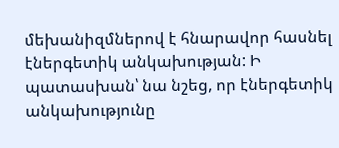մեխանիզմներով է հնարավոր հասնել էներգետիկ անկախության: Ի պատասխան՝ նա նշեց, որ էներգետիկ անկախությունը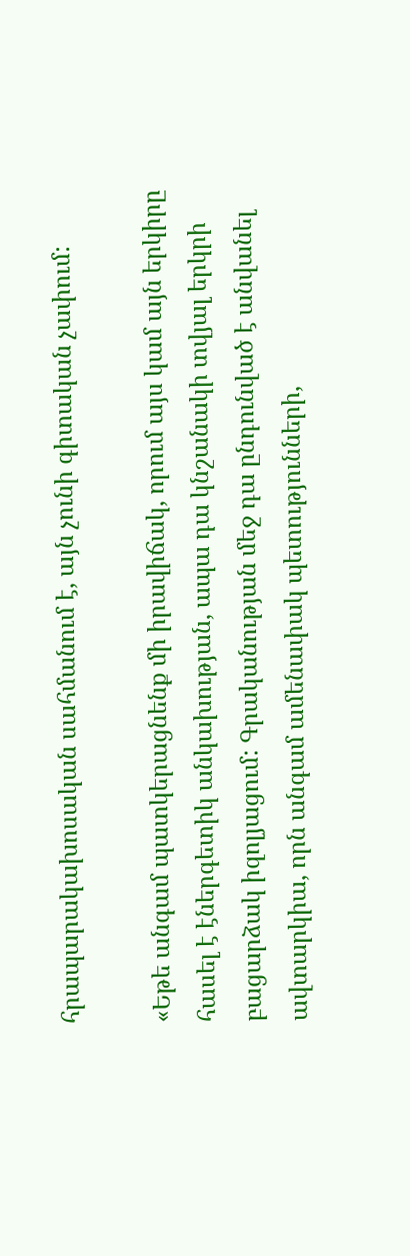հրապարակախոսական սահմանում է, այն չունի գիտական չափում:

«Եթե անգամ պատկերացնենք մի իրավիճակ, որում այս կամ այն երկիրը հասել է էներգետիկ անկախության, ապա դա կնշանակի տվյալ երկրի բացարձակ իզոլյացում: Գրականության մեջ դա ընդունված է անվանել ավտարկիա, որն անգամ ամենափակ պետությունների,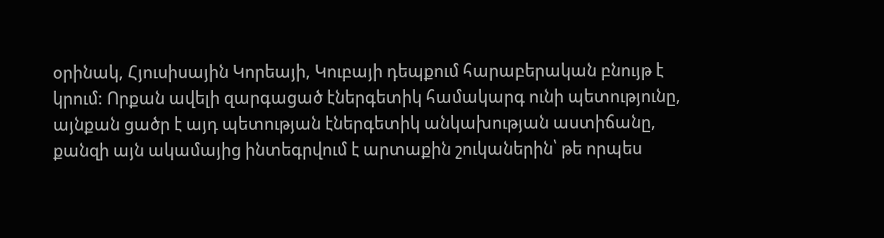օրինակ, Հյուսիսային Կորեայի, Կուբայի դեպքում հարաբերական բնույթ է կրում: Որքան ավելի զարգացած էներգետիկ համակարգ ունի պետությունը, այնքան ցածր է այդ պետության էներգետիկ անկախության աստիճանը, քանզի այն ակամայից ինտեգրվում է արտաքին շուկաներին՝ թե որպես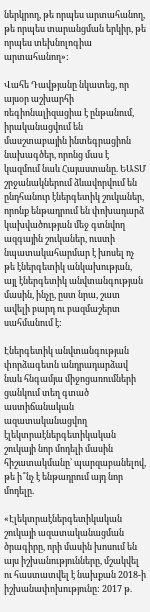ներկրող, թե որպես արտահանող, թե որպես տարանցման երկիր, թե որպես տեխնոլոգիա արտահանող»:

Վահե Դավթյանը նկատեց, որ այսօր աշխարհի ռեգիոնալիզացիա է ընթանում, իրականացվում են մասշտաբային ինտեգրացիոն նախագծեր, որոնց մաս է կազմում նաև Հայաստանը. ԵԱՏՄ շրջանակներում ձևավորվում են ընդհանուր էներգետիկ շուկաներ, որոնք ենթադրում են փոխադարձ կախվածության մեջ գտնվող ազգային շուկաներ, ուստի նպատակահարմար է խոսել ոչ թե էներգետիկ անկախության, այլ էներգետիկ անվտանգության մասին, ինչը, ըստ նրա, շատ ավելի բարդ ու բազմաշերտ սահմանում է:

Էներգետիկ անվտանգության փորձագետն անդրադարձավ նաև հնգամյա միջոցառումների ցանկում տեղ գտած աստիճանական ազատականացվող էլեկտրաէներգետիկական շուկայի նոր մոդելի մասին հիշատակմանը՝ պարզաբանելով, թե ի՞նչ է ենթադրում այդ նոր մոդելը.

«Էլեկտրաէներգետիկական շուկայի ազատականացման ծրագիրը, որի մասին խոսում են այս իշխանությունները, մշակվել ու հաստատվել է նախքան 2018-ի իշխանափոխությունը: 2017 թ.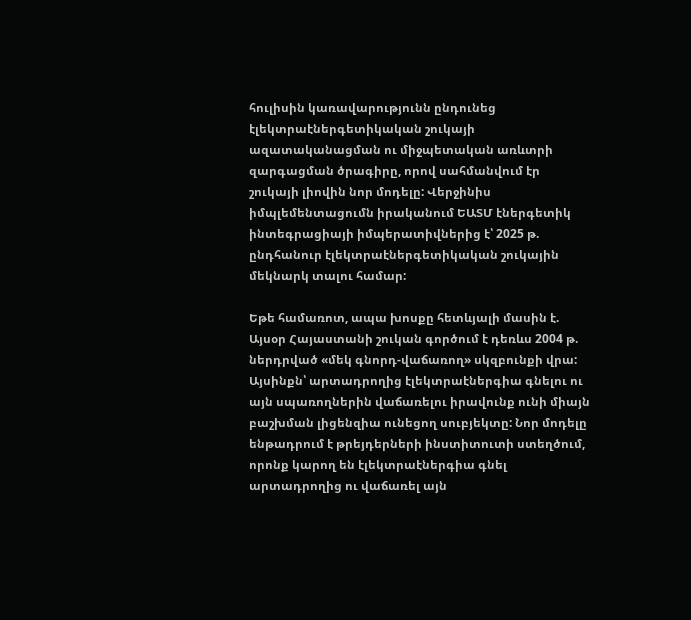հուլիսին կառավարությունն ընդունեց էլեկտրաէներգետիկական շուկայի ազատականացման ու միջպետական առևտրի զարգացման ծրագիրը, որով սահմանվում էր շուկայի լիովին նոր մոդելը: Վերջինիս իմպլեմենտացումն իրականում ԵԱՏՄ էներգետիկ ինտեգրացիայի իմպերատիվներից է՝ 2025 թ. ընդհանուր էլեկտրաէներգետիկական շուկային մեկնարկ տալու համար:

Եթե համառոտ, ապա խոսքը հետևյալի մասին է. Այսօր Հայաստանի շուկան գործում է դեռևս 2004 թ. ներդրված «մեկ գնորդ-վաճառող» սկզբունքի վրա: Այսինքն՝ արտադրողից էլեկտրաէներգիա գնելու ու այն սպառողներին վաճառելու իրավունք ունի միայն բաշխման լիցենզիա ունեցող սուբյեկտը: Նոր մոդելը ենթադրում է թրեյդերների ինստիտուտի ստեղծում, որոնք կարող են էլեկտրաէներգիա գնել արտադրողից ու վաճառել այն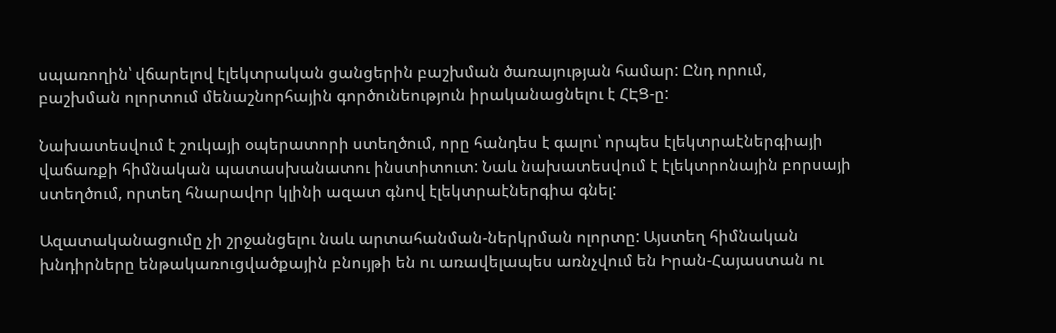սպառողին՝ վճարելով էլեկտրական ցանցերին բաշխման ծառայության համար: Ընդ որում, բաշխման ոլորտում մենաշնորհային գործունեություն իրականացնելու է ՀԷՑ-ը:

Նախատեսվում է շուկայի օպերատորի ստեղծում, որը հանդես է գալու՝ որպես էլեկտրաէներգիայի վաճառքի հիմնական պատասխանատու ինստիտուտ: Նաև նախատեսվում է էլեկտրոնային բորսայի ստեղծում, որտեղ հնարավոր կլինի ազատ գնով էլեկտրաէներգիա գնել:

Ազատականացումը չի շրջանցելու նաև արտահանման-ներկրման ոլորտը: Այստեղ հիմնական խնդիրները ենթակառուցվածքային բնույթի են ու առավելապես առնչվում են Իրան-Հայաստան ու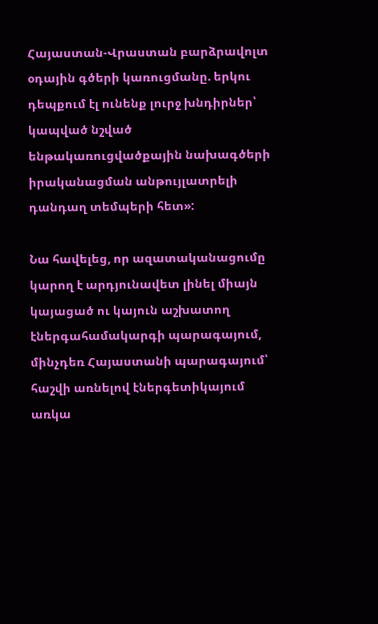Հայաստան-Վրաստան բարձրավոլտ օդային գծերի կառուցմանը. երկու դեպքում էլ ունենք լուրջ խնդիրներ՝ կապված նշված ենթակառուցվածքային նախագծերի իրականացման անթույլատրելի դանդաղ տեմպերի հետ»:

Նա հավելեց, որ ազատականացումը կարող է արդյունավետ լինել միայն կայացած ու կայուն աշխատող էներգահամակարգի պարագայում, մինչդեռ Հայաստանի պարագայում՝ հաշվի առնելով էներգետիկայում առկա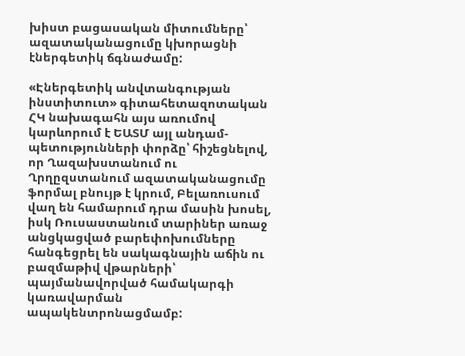խիստ բացասական միտումները՝ ազատականացումը կխորացնի էներգետիկ ճգնաժամը:

«Էներգետիկ անվտանգության ինստիտուտ» գիտահետազոտական ՀԿ նախագահն այս առումով կարևորում է ԵԱՏՄ այլ անդամ-պետությունների փորձը՝ հիշեցնելով, որ Ղազախստանում ու Ղրղըզստանում ազատականացումը ֆորմալ բնույթ է կրում, Բելառուսում վաղ են համարում դրա մասին խոսել, իսկ Ռուսաստանում տարիներ առաջ անցկացված բարեփոխումները հանգեցրել են սակագնային աճին ու բազմաթիվ վթարների՝ պայմանավորված համակարգի կառավարման ապակենտրոնացմամբ: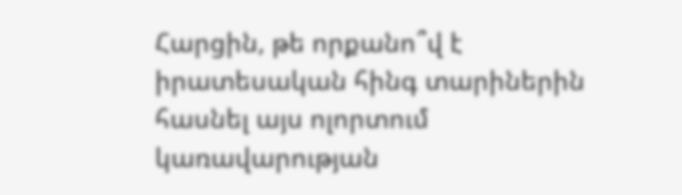Հարցին, թե որքանո՞վ է իրատեսական հինգ տարիներին հասնել այս ոլորտում կառավարության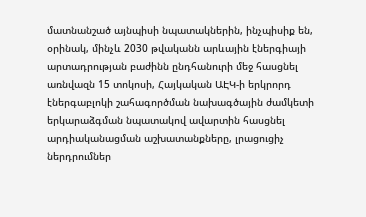մատնանշած այնպիսի նպատակներին, ինչպիսիք են, օրինակ, մինչև 2030 թվականն արևային էներգիայի արտադրության բաժինն ընդհանուրի մեջ հասցնել առնվազն 15 տոկոսի, Հայկական ԱԷԿ-ի երկրորդ էներգաբլոկի շահագործման նախագծային ժամկետի երկարաձգման նպատակով ավարտին հասցնել արդիականացման աշխատանքները, լրացուցիչ ներդրումներ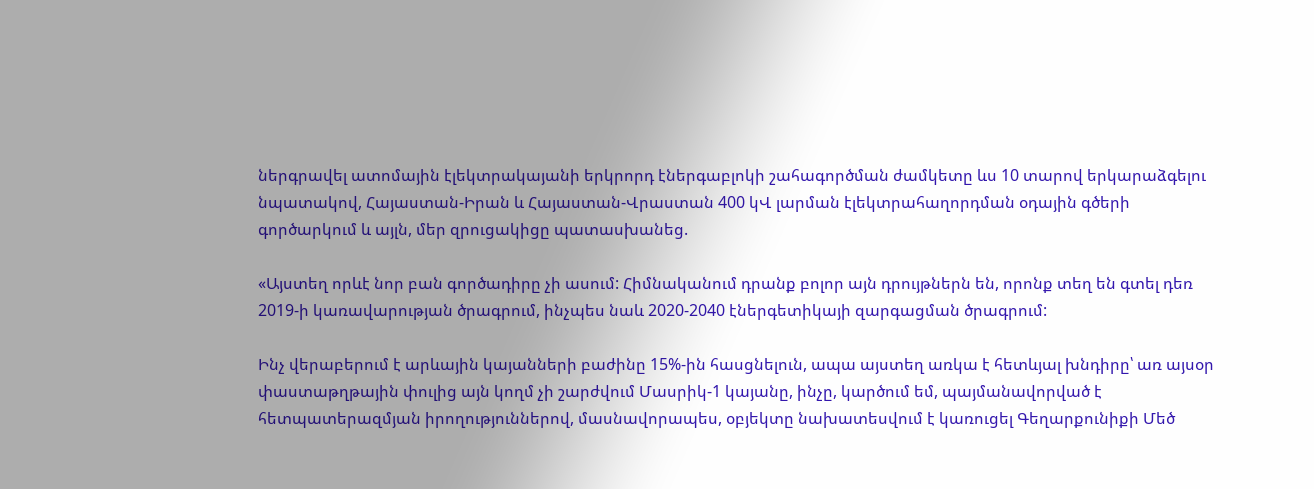ներգրավել ատոմային էլեկտրակայանի երկրորդ էներգաբլոկի շահագործման ժամկետը ևս 10 տարով երկարաձգելու նպատակով, Հայաստան-Իրան և Հայաստան-Վրաստան 400 կՎ լարման էլեկտրահաղորդման օդային գծերի գործարկում և այլն, մեր զրուցակիցը պատասխանեց.

«Այստեղ որևէ նոր բան գործադիրը չի ասում: Հիմնականում դրանք բոլոր այն դրույթներն են, որոնք տեղ են գտել դեռ 2019-ի կառավարության ծրագրում, ինչպես նաև 2020-2040 էներգետիկայի զարգացման ծրագրում:

Ինչ վերաբերում է արևային կայանների բաժինը 15%-ին հասցնելուն, ապա այստեղ առկա է հետևյալ խնդիրը՝ առ այսօր փաստաթղթային փուլից այն կողմ չի շարժվում Մասրիկ-1 կայանը, ինչը, կարծում եմ, պայմանավորված է հետպատերազմյան իրողություններով, մասնավորապես, օբյեկտը նախատեսվում է կառուցել Գեղարքունիքի Մեծ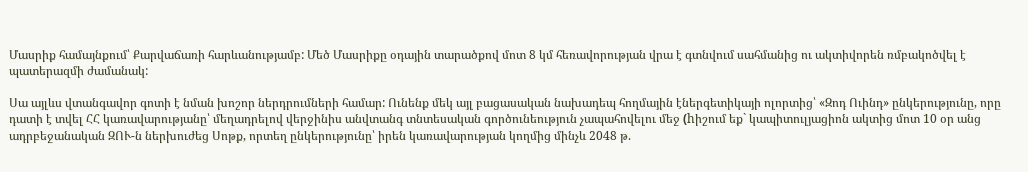Մասրիք համայնքում՝ Քարվաճառի հարևանությամբ: Մեծ Մասրիքը օդային տարածքով մոտ 8 կմ հեռավորության վրա է գտնվում սահմանից ու ակտիվորեն ռմբակոծվել է պատերազմի ժամանակ:

Սա այլևս վտանգավոր գոտի է նման խոշոր ներդրումների համար: Ունենք մեկ այլ բացասական նախադեպ հողմային էներգետիկայի ոլորտից՝ «Զոդ Ուինդ» ընկերությունը, որը դատի է տվել ՀՀ կառավարությանը՝ մեղադրելով վերջինիս անվտանգ տնտեսական գործունեություն չապահովելու մեջ (hիշում եք` կապիտուլյացիոն ակտից մոտ 10 օր անց ադրբեջանական ԶՈՒ-ն ներխուժեց Սոթք, որտեղ ընկերությունը՝ իրեն կառավարության կողմից մինչև 2048 թ.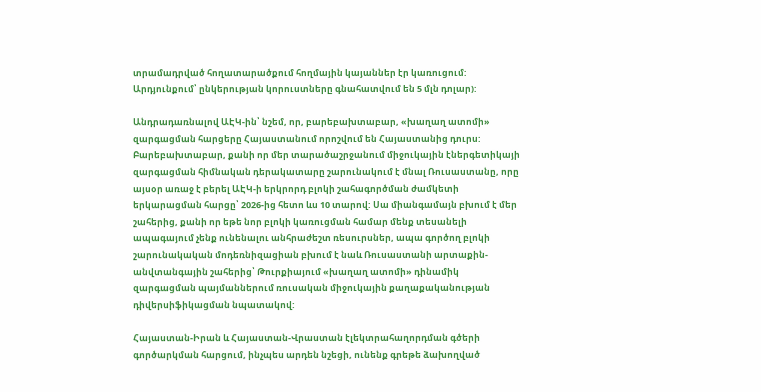տրամադրված հողատարածքում հողմային կայաններ էր կառուցում: Արդյունքում՝ ընկերության կորուստները գնահատվում են 5 մլն դոլար):

Անդրադառնալով ԱԷԿ-ին՝ նշեմ, որ, բարեբախտաբար, «խաղաղ ատոմի» զարգացման հարցերը Հայաստանում որոշվում են Հայաստանից դուրս: Բարեբախտաբար, քանի որ մեր տարածաշրջանում միջուկային էներգետիկայի զարգացման հիմնական դերակատարը շարունակում է մնալ Ռուսաստանը, որը այսօր առաջ է բերել ԱԷԿ-ի երկրորդ բլոկի շահագործման ժամկետի երկարացման հարցը՝ 2026-ից հետո ևս 10 տարով: Սա միանգամայն բխում է մեր շահերից, քանի որ եթե նոր բլոկի կառուցման համար մենք տեսանելի ապագայում չենք ունենալու անհրաժեշտ ռեսուրսներ, ապա գործող բլոկի շարունակական մոդեռնիզացիան բխում է նաև Ռուսաստանի արտաքին-անվտանգային շահերից՝ Թուրքիայում «խաղաղ ատոմի» դինամիկ զարգացման պայմաններում ռուսական միջուկային քաղաքականության դիվերսիֆիկացման նպատակով:

Հայաստան-Իրան և Հայաստան-Վրաստան էլեկտրահաղորդման գծերի գործարկման հարցում, ինչպես արդեն նշեցի, ունենք գրեթե ձախողված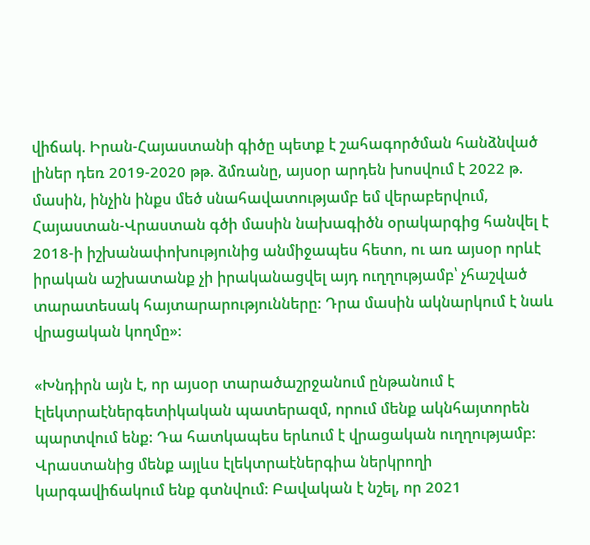վիճակ. Իրան-Հայաստանի գիծը պետք է շահագործման հանձնված լիներ դեռ 2019-2020 թթ. ձմռանը, այսօր արդեն խոսվում է 2022 թ. մասին, ինչին ինքս մեծ սնահավատությամբ եմ վերաբերվում, Հայաստան-Վրաստան գծի մասին նախագիծն օրակարգից հանվել է 2018-ի իշխանափոխությունից անմիջապես հետո, ու առ այսօր որևէ իրական աշխատանք չի իրականացվել այդ ուղղությամբ՝ չհաշված տարատեսակ հայտարարությունները: Դրա մասին ակնարկում է նաև վրացական կողմը»:

«Խնդիրն այն է, որ այսօր տարածաշրջանում ընթանում է էլեկտրաէներգետիկական պատերազմ, որում մենք ակնհայտորեն պարտվում ենք: Դա հատկապես երևում է վրացական ուղղությամբ: Վրաստանից մենք այլևս էլեկտրաէներգիա ներկրողի կարգավիճակում ենք գտնվում: Բավական է նշել, որ 2021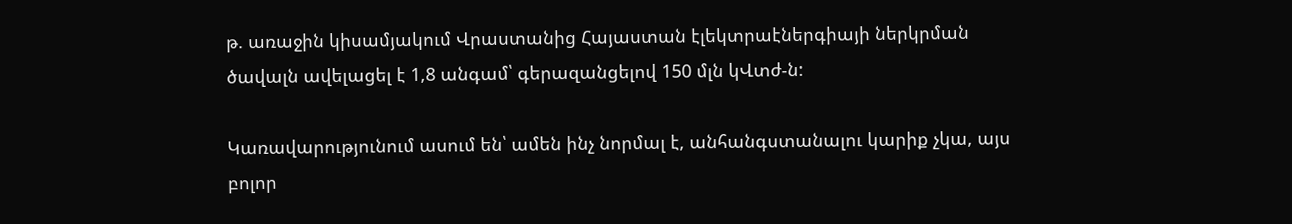թ. առաջին կիսամյակում Վրաստանից Հայաստան էլեկտրաէներգիայի ներկրման ծավալն ավելացել է 1,8 անգամ՝ գերազանցելով 150 մլն կՎտժ-ն:

Կառավարությունում ասում են՝ ամեն ինչ նորմալ է, անհանգստանալու կարիք չկա, այս բոլոր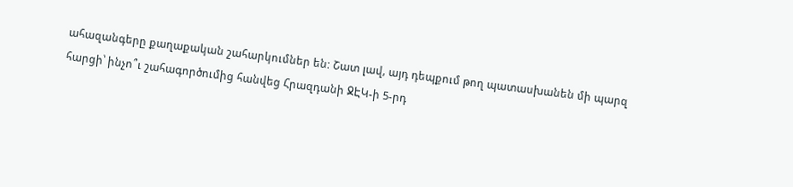ահազանգերը քաղաքական շահարկումներ են: Շատ լավ, այդ դեպքում թող պատասխանեն մի պարզ հարցի՝ ինչո՞ւ շահագործումից հանվեց Հրազդանի ՋԷԿ-ի 5-րդ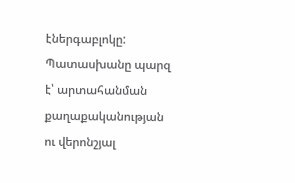էներգաբլոկը: Պատասխանը պարզ է՝ արտահանման քաղաքականության ու վերոնշյալ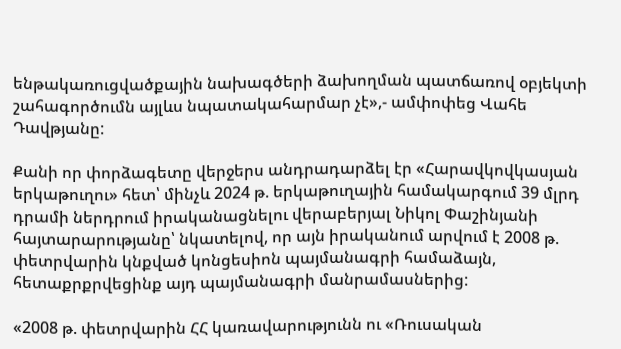ենթակառուցվածքային նախագծերի ձախողման պատճառով օբյեկտի շահագործումն այլևս նպատակահարմար չէ»,- ամփոփեց Վահե Դավթյանը:

Քանի որ փորձագետը վերջերս անդրադարձել էր «Հարավկովկասյան երկաթուղու» հետ՝ մինչև 2024 թ. երկաթուղային համակարգում 39 մլրդ դրամի ներդրում իրականացնելու վերաբերյալ Նիկոլ Փաշինյանի հայտարարությանը՝ նկատելով, որ այն իրականում արվում է 2008 թ. փետրվարին կնքված կոնցեսիոն պայմանագրի համաձայն, հետաքրքրվեցինք այդ պայմանագրի մանրամասներից:

«2008 թ. փետրվարին ՀՀ կառավարությունն ու «Ռուսական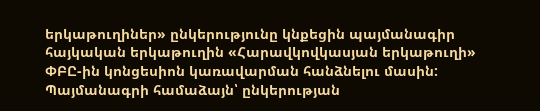երկաթուղիներ» ընկերությունը կնքեցին պայմանագիր հայկական երկաթուղին «Հարավկովկասյան երկաթուղի» ՓԲԸ-ին կոնցեսիոն կառավարման հանձնելու մասին: Պայմանագրի համաձայն՝ ընկերության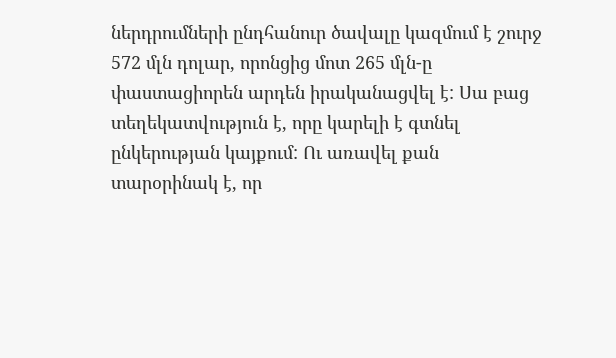ներդրումների ընդհանուր ծավալը կազմում է շուրջ 572 մլն դոլար, որոնցից մոտ 265 մլն-ը փաստացիորեն արդեն իրականացվել է: Սա բաց տեղեկատվություն է, որը կարելի է գտնել ընկերության կայքում: Ու առավել քան տարօրինակ է, որ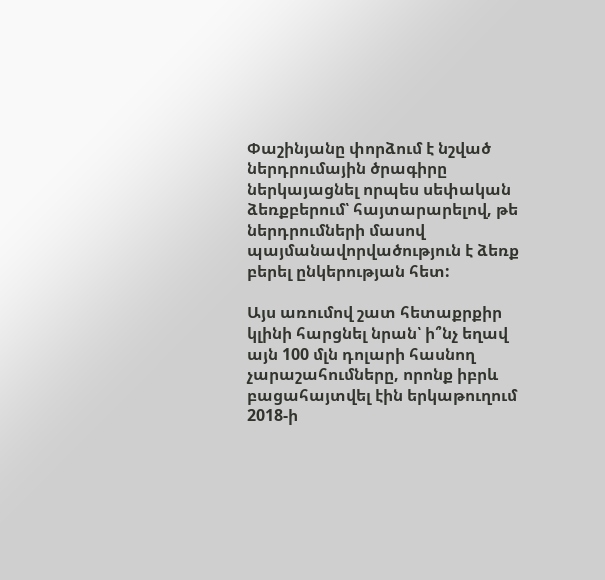Փաշինյանը փորձում է նշված ներդրումային ծրագիրը ներկայացնել որպես սեփական ձեռքբերում՝ հայտարարելով, թե ներդրումների մասով պայմանավորվածություն է ձեռք բերել ընկերության հետ:

Այս առումով շատ հետաքրքիր կլինի հարցնել նրան՝ ի՞նչ եղավ այն 100 մլն դոլարի հասնող չարաշահումները, որոնք իբրև բացահայտվել էին երկաթուղում 2018-ի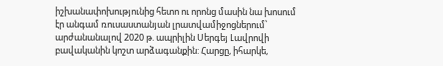իշխանափոխությունից հետո ու որոնց մասին նա խոսում էր անգամ ռուսաստանյան լրատվամիջոցներում՝ արժանանալով 2020 թ. ապրիլին Սերգեյ Լավրովի բավականին կոշտ արձագանքին: Հարցը, իհարկե,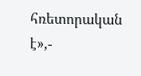հռետորական է»,-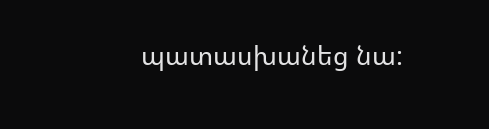պատասխանեց նա: